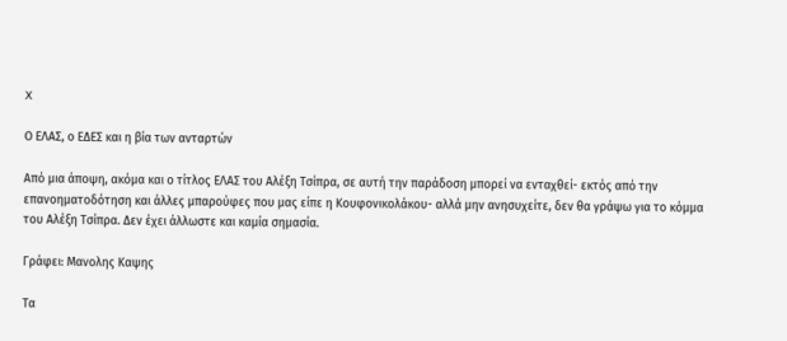X

Ο ΕΛΑΣ, ο ΕΔΕΣ και η βία των ανταρτών

Από μια άποψη, ακόμα και ο τίτλος ΕΛΑΣ του Αλέξη Τσίπρα, σε αυτή την παράδοση μπορεί να ενταχθεί- εκτός από την επανοηματοδότηση και άλλες μπαρούφες που μας είπε η Κουφονικολάκου- αλλά μην ανησυχείτε, δεν θα γράψω για το κόμμα του Αλέξη Τσίπρα. Δεν έχει άλλωστε και καμία σημασία.

Γράφει: Μανολης Καψης

Τα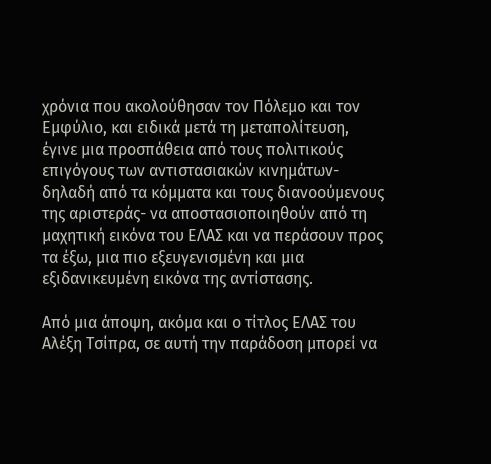χρόνια που ακολούθησαν τον Πόλεμο και τον Εμφύλιο, και ειδικά μετά τη μεταπολίτευση, έγινε μια προσπάθεια από τους πολιτικούς επιγόγους των αντιστασιακών κινημάτων- δηλαδή από τα κόμματα και τους διανοούμενους της αριστεράς- να αποστασιοποιηθούν από τη μαχητική εικόνα του ΕΛΑΣ και να περάσουν προς τα έξω, μια πιο εξευγενισμένη και μια εξιδανικευμένη εικόνα της αντίστασης.

Από μια άποψη, ακόμα και ο τίτλος ΕΛΑΣ του Αλέξη Τσίπρα, σε αυτή την παράδοση μπορεί να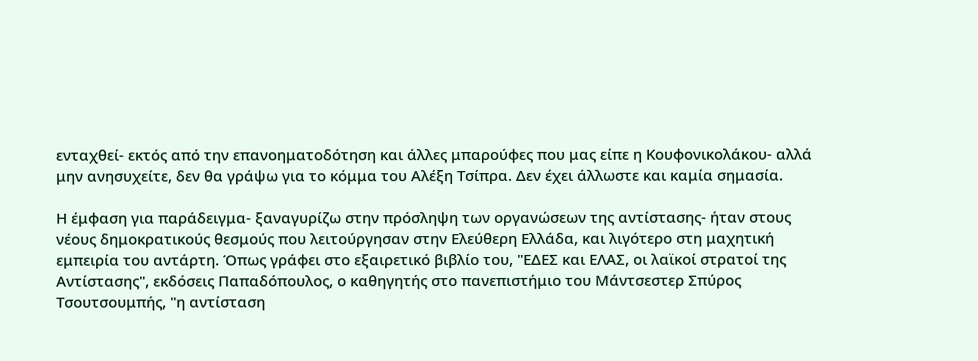ενταχθεί- εκτός από την επανοηματοδότηση και άλλες μπαρούφες που μας είπε η Κουφονικολάκου- αλλά μην ανησυχείτε, δεν θα γράψω για το κόμμα του Αλέξη Τσίπρα. Δεν έχει άλλωστε και καμία σημασία.

Η έμφαση για παράδειγμα- ξαναγυρίζω στην πρόσληψη των οργανώσεων της αντίστασης- ήταν στους νέους δημοκρατικούς θεσμούς που λειτούργησαν στην Ελεύθερη Ελλάδα, και λιγότερο στη μαχητική εμπειρία του αντάρτη. Όπως γράφει στο εξαιρετικό βιβλίο του, "ΕΔΕΣ και ΕΛΑΣ, οι λαϊκοί στρατοί της Αντίστασης", εκδόσεις Παπαδόπουλος, ο καθηγητής στο πανεπιστήμιο του Μάντσεστερ Σπύρος Τσουτσουμπής, "η αντίσταση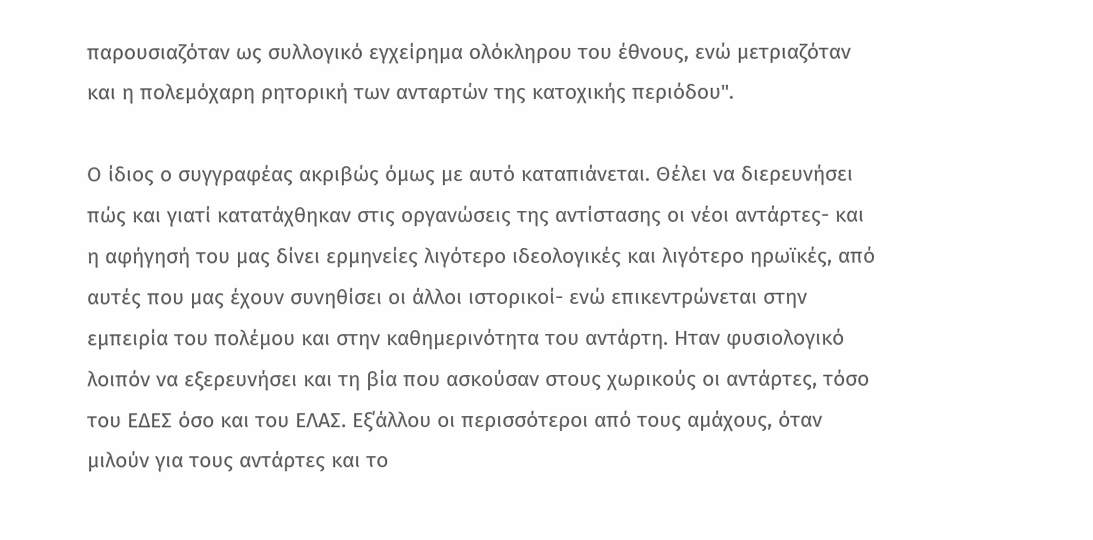παρουσιαζόταν ως συλλογικό εγχείρημα ολόκληρου του έθνους, ενώ μετριαζόταν και η πολεμόχαρη ρητορική των ανταρτών της κατοχικής περιόδου".

Ο ίδιος ο συγγραφέας ακριβώς όμως με αυτό καταπιάνεται. Θέλει να διερευνήσει πώς και γιατί κατατάχθηκαν στις οργανώσεις της αντίστασης οι νέοι αντάρτες- και η αφήγησή του μας δίνει ερμηνείες λιγότερο ιδεολογικές και λιγότερο ηρωϊκές, από αυτές που μας έχουν συνηθίσει οι άλλοι ιστορικοί- ενώ επικεντρώνεται στην εμπειρία του πολέμου και στην καθημερινότητα του αντάρτη. Ηταν φυσιολογικό λοιπόν να εξερευνήσει και τη βία που ασκούσαν στους χωρικούς οι αντάρτες, τόσο του ΕΔΕΣ όσο και του ΕΛΑΣ. Εξ΄άλλου οι περισσότεροι από τους αμάχους, όταν μιλούν για τους αντάρτες και το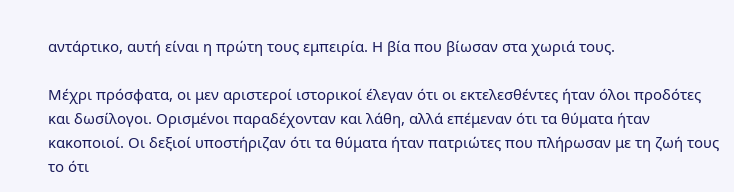αντάρτικο, αυτή είναι η πρώτη τους εμπειρία. Η βία που βίωσαν στα χωριά τους.

Μέχρι πρόσφατα, οι μεν αριστεροί ιστορικοί έλεγαν ότι οι εκτελεσθέντες ήταν όλοι προδότες και δωσίλογοι. Ορισμένοι παραδέχονταν και λάθη, αλλά επέμεναν ότι τα θύματα ήταν κακοποιοί. Οι δεξιοί υποστήριζαν ότι τα θύματα ήταν πατριώτες που πλήρωσαν με τη ζωή τους το ότι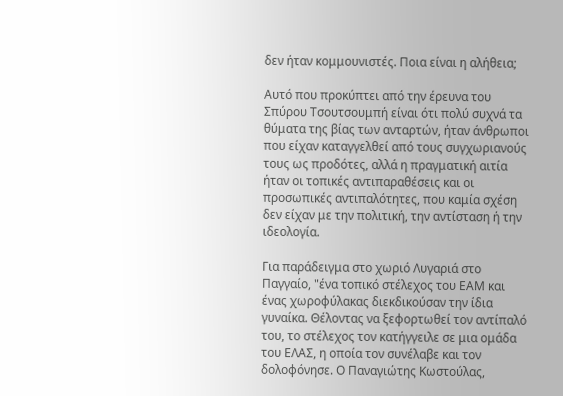δεν ήταν κομμουνιστές. Ποια είναι η αλήθεια;

Αυτό που προκύπτει από την έρευνα του Σπύρου Τσουτσουμπή είναι ότι πολύ συχνά τα θύματα της βίας των ανταρτών, ήταν άνθρωποι που είχαν καταγγελθεί από τους συγχωριανούς τους ως προδότες, αλλά η πραγματική αιτία ήταν οι τοπικές αντιπαραθέσεις και οι προσωπικές αντιπαλότητες, που καμία σχέση δεν είχαν με την πολιτική, την αντίσταση ή την ιδεολογία.

Για παράδειγμα στο χωριό Λυγαριά στο Παγγαίο, "ένα τοπικό στέλεχος του ΕΑΜ και ένας χωροφύλακας διεκδικούσαν την ίδια γυναίκα. Θέλοντας να ξεφορτωθεί τον αντίπαλό του, το στέλεχος τον κατήγγειλε σε μια ομάδα του ΕΛΑΣ, η οποία τον συνέλαβε και τον δολοφόνησε. Ο Παναγιώτης Κωστούλας,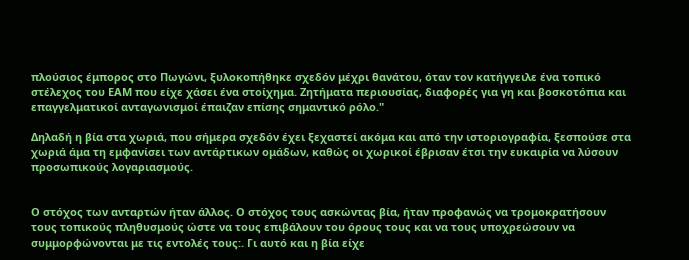πλούσιος έμπορος στο Πωγώνι, ξυλοκοπήθηκε σχεδόν μέχρι θανάτου, όταν τον κατήγγειλε ένα τοπικό στέλεχος του ΕΑΜ που είχε χάσει ένα στοίχημα. Ζητήματα περιουσίας, διαφορές για γη και βοσκοτόπια και επαγγελματικοί ανταγωνισμοί έπαιζαν επίσης σημαντικό ρόλο."

Δηλαδή η βία στα χωριά, που σήμερα σχεδόν έχει ξεχαστεί ακόμα και από την ιστοριογραφία, ξεσπούσε στα χωριά άμα τη εμφανίσει των αντάρτικων ομάδων, καθώς οι χωρικοί έβρισαν έτσι την ευκαιρία να λύσουν προσωπικούς λογαριασμούς.


Ο στόχος των ανταρτών ήταν άλλος. Ο στόχος τους ασκώντας βία, ήταν προφανώς να τρομοκρατήσουν τους τοπικούς πληθυσμούς ώστε να τους επιβάλουν του όρους τους και να τους υποχρεώσουν να συμμορφώνονται με τις εντολές τους:. Γι αυτό και η βία είχε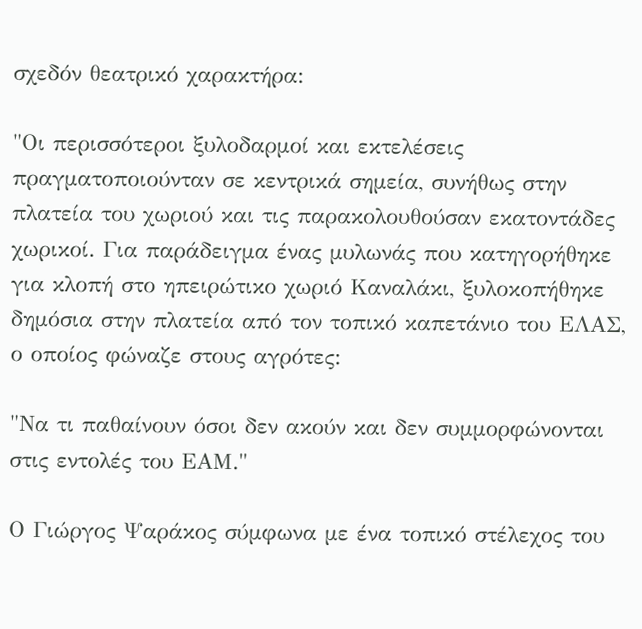σχεδόν θεατρικό χαρακτήρα:

"Οι περισσότεροι ξυλοδαρμοί και εκτελέσεις πραγματοποιούνταν σε κεντρικά σημεία, συνήθως στην πλατεία του χωριού και τις παρακολουθούσαν εκατοντάδες χωρικοί. Για παράδειγμα ένας μυλωνάς που κατηγορήθηκε για κλοπή στο ηπειρώτικο χωριό Καναλάκι, ξυλοκοπήθηκε δημόσια στην πλατεία από τον τοπικό καπετάνιο του ΕΛΑΣ, ο οποίος φώναζε στους αγρότες:

"Να τι παθαίνουν όσοι δεν ακούν και δεν συμμορφώνονται στις εντολές του ΕΑΜ."

Ο Γιώργος Ψαράκος σύμφωνα με ένα τοπικό στέλεχος του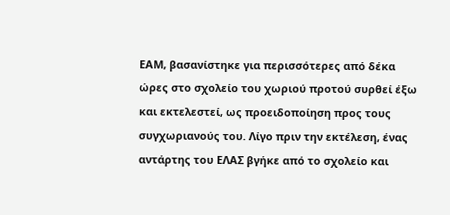ΕΑΜ, βασανίστηκε για περισσότερες από δέκα ώρες στο σχολείο του χωριού προτού συρθεί έξω και εκτελεστεί, ως προειδοποίηση προς τους συγχωριανούς του. Λίγο πριν την εκτέλεση, ένας αντάρτης του ΕΛΑΣ βγήκε από το σχολείο και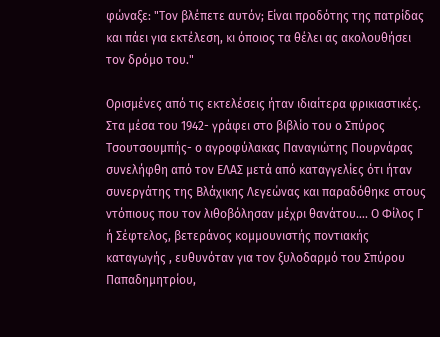φώναξε: "Τον βλέπετε αυτόν; Είναι προδότης της πατρίδας και πάει για εκτέλεση, κι όποιος τα θέλει ας ακολουθήσει τον δρόμο του."

Ορισμένες από τις εκτελέσεις ήταν ιδιαίτερα φρικιαστικές. Στα μέσα του 1942- γράφει στο βιβλίο του ο Σπύρος Τσουτσουμπής- ο αγροφύλακας Παναγιώτης Πουρνάρας συνελήφθη από τον ΕΛΑΣ μετά από καταγγελίες ότι ήταν συνεργάτης της Βλάχικης Λεγεώνας και παραδόθηκε στους ντόπιους που τον λιθοβόλησαν μέχρι θανάτου…. Ο Φίλος Γ ή Σέφτελος, βετεράνος κομμουνιστής ποντιακής καταγωγής , ευθυνόταν για τον ξυλοδαρμό του Σπύρου Παπαδημητρίου,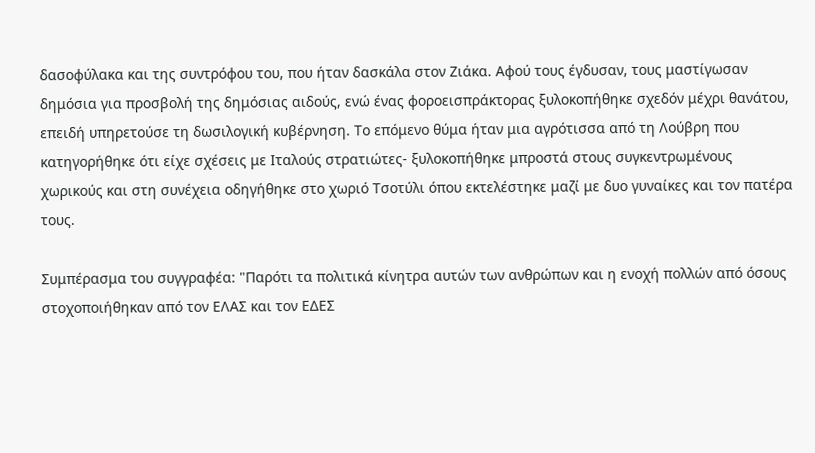δασοφύλακα και της συντρόφου του, που ήταν δασκάλα στον Ζιάκα. Αφού τους έγδυσαν, τους μαστίγωσαν δημόσια για προσβολή της δημόσιας αιδούς, ενώ ένας φοροεισπράκτορας ξυλοκοπήθηκε σχεδόν μέχρι θανάτου, επειδή υπηρετούσε τη δωσιλογική κυβέρνηση. Το επόμενο θύμα ήταν μια αγρότισσα από τη Λούβρη που κατηγορήθηκε ότι είχε σχέσεις με Ιταλούς στρατιώτες- ξυλοκοπήθηκε μπροστά στους συγκεντρωμένους χωρικούς και στη συνέχεια οδηγήθηκε στο χωριό Τσοτύλι όπου εκτελέστηκε μαζί με δυο γυναίκες και τον πατέρα τους.

Συμπέρασμα του συγγραφέα: "Παρότι τα πολιτικά κίνητρα αυτών των ανθρώπων και η ενοχή πολλών από όσους στοχοποιήθηκαν από τον ΕΛΑΣ και τον ΕΔΕΣ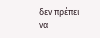δεν πρέπει να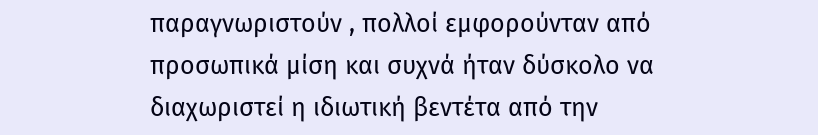παραγνωριστούν , πολλοί εμφορούνταν από προσωπικά μίση και συχνά ήταν δύσκολο να διαχωριστεί η ιδιωτική βεντέτα από την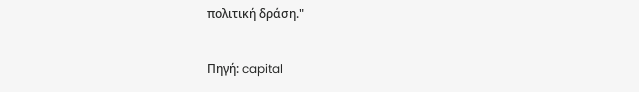πολιτική δράση."

Πηγή: capital